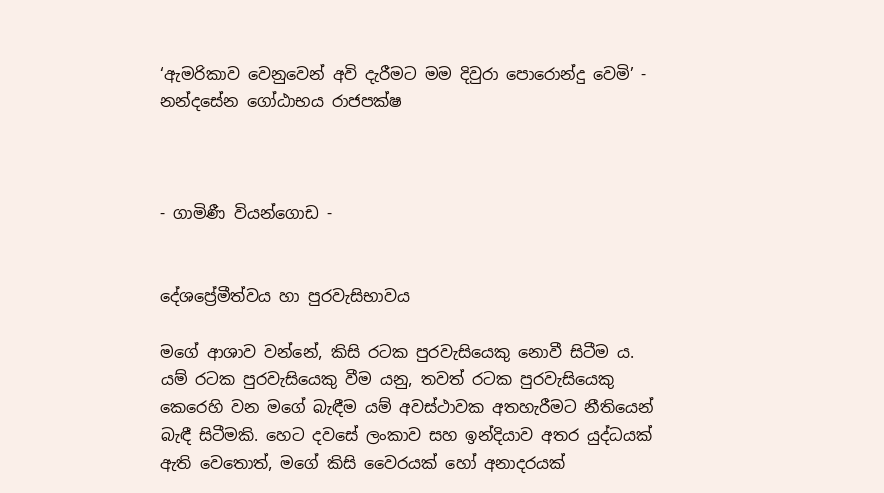‘ඇමරිකාව වෙනුවෙන් අවි දැරීමට මම දිවුරා පොරොන්දු වෙමි’ - නන්දසේන ගෝඨාභය රාජපක්ෂ



- ගාමිණී වියන්ගොඩ -


දේශප්‍රේමීත්වය හා පුරවැසිභාවය

මගේ ආශාව වන්නේ, කිසි රටක පුරවැසියෙකු නොවී සිටීම ය. යම් රටක පුරවැසියෙකු වීම යනු, තවත් රටක පුරවැසියෙකු කෙරෙහි වන මගේ බැඳීම යම් අවස්ථාවක අතහැරීමට නීතියෙන් බැඳී සිටීමකි. හෙට දවසේ ලංකාව සහ ඉන්දියාව අතර යුද්ධයක් ඇති වෙතොත්, මගේ කිසි වෛරයක් හෝ අනාදරයක්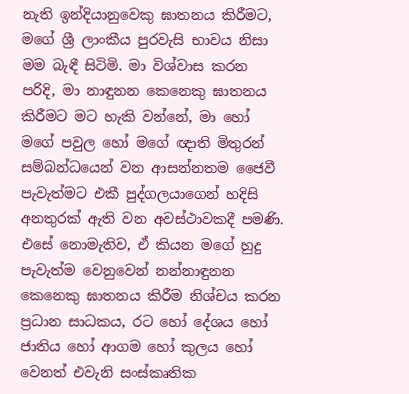නැති ඉන්දියානුවෙකු ඝාතනය කිරීමට, මගේ ශ්‍රී ලාංකීය පුරවැසි භාවය නිසා මම බැඳී සිටිමි. මා විශ්වාස කරන පරිදි, මා නාඳුනන කෙනෙකු ඝාතනය කිරීමට මට හැකි වන්නේ, මා හෝ මගේ පවුල හෝ මගේ ඥාති මිතුරන් සම්බන්ධයෙන් වන ආසන්නතම ජෛවී පැවැත්මට එකී පුද්ගලයාගෙන් හදිසි අනතුරක් ඇති වන අවස්ථාවකදී පමණි. එසේ නොමැතිව, ඒ කියන මගේ හුදු පැවැත්ම වෙනුවෙන් නන්නාඳුනන කෙනෙකු ඝාතනය කිරීම නිශ්චය කරන ප්‍රධාන සාධකය, රට හෝ දේශය හෝ ජාතිය හෝ ආගම හෝ කුලය හෝ වෙනත් එවැනි සංස්කෘතික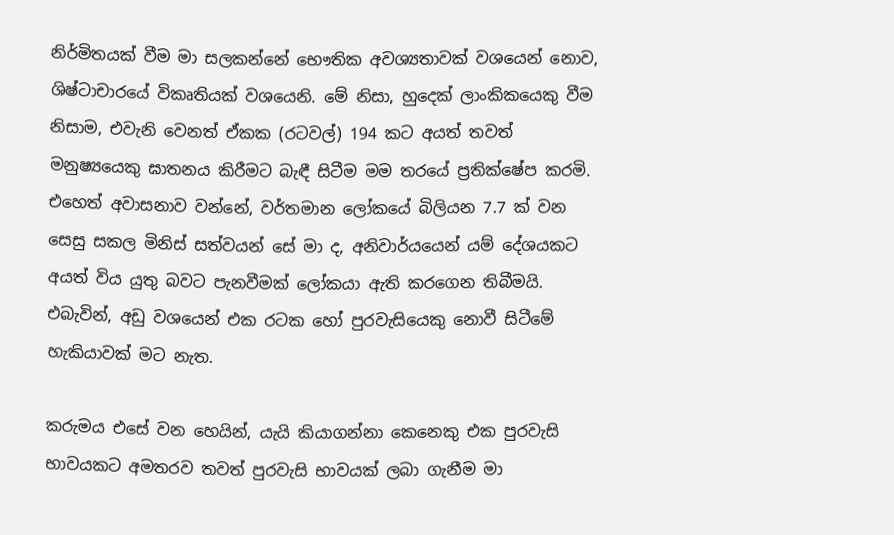නිර්මිතයක් වීම මා සලකන්නේ භෞතික අවශ්‍යතාවක් වශයෙන් නොව, ශිෂ්ටාචාරයේ විකෘතියක් වශයෙනි. මේ නිසා, හුදෙක් ලාංකිකයෙකු වීම නිසාම, එවැනි වෙනත් ඒකක (රටවල්) 194 කට අයත් තවත් මනුෂ්‍යයෙකු ඝාතනය කිරීමට බැඳී සිටීම මම තරයේ ප්‍රතික්ෂේප කරමි. එහෙත් අවාසනාව වන්නේ, වර්තමාන ලෝකයේ බිලියන 7.7 ක් වන සෙසු සකල මිනිස් සත්වයන් සේ මා ද, අනිවාර්යයෙන් යම් දේශයකට අයත් විය යුතු බවට පැනවීමක් ලෝකයා ඇති කරගෙන තිබීමයි. එබැවින්, අඩු වශයෙන් එක රටක හෝ පුරවැසියෙකු නොවී සිටීමේ හැකියාවක් මට නැත.

කරුමය එසේ වන හෙයින්, යැයි කියාගන්නා කෙනෙකු එක පුරවැසි භාවයකට අමතරව තවත් පුරවැසි භාවයක් ලබා ගැනීම මා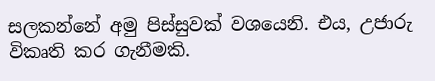සලකන්නේ අමු පිස්සුවක් වශයෙනි. එය, උජාරු විකෘති කර ගැනීමකි.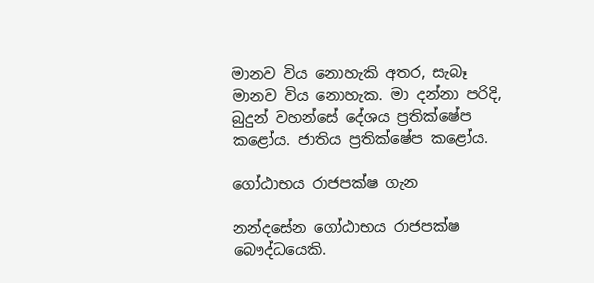මානව විය නොහැකි අතර, සැබෑ මානව විය නොහැක. මා දන්නා පරිදි, බුදුන් වහන්සේ දේශය ප්‍රතික්ෂේප කළෝය. ජාතිය ප්‍රතික්ෂේප කළෝය.

ගෝඨාභය රාජපක්ෂ ගැන

නන්දසේන ගෝඨාභය රාජපක්ෂ බෞද්ධයෙකි.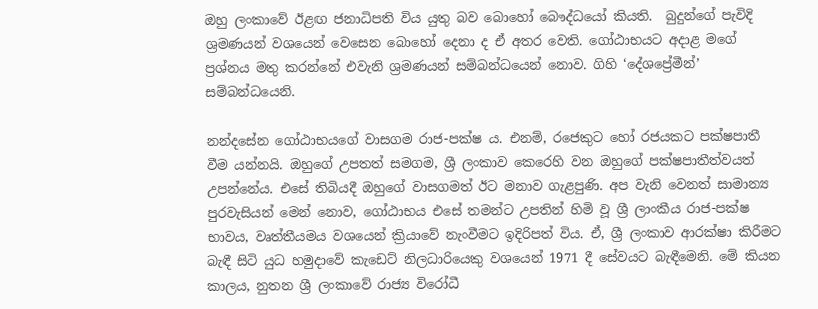ඔහු ලංකාවේ ඊළඟ ජනාධිපති විය යුතු බව බොහෝ බෞද්ධයෝ කියති.  බුදුන්ගේ පැවිදි ශ්‍රමණයන් වශයෙන් වෙසෙන බොහෝ දෙනා ද ඒ අතර වෙති. ගෝඨාභයට අදාළ මගේ ප්‍රශ්නය මතු කරන්නේ එවැනි ශ්‍රමණයන් සම්බන්ධයෙන් නොව. ගිහි ‘දේශප්‍රේමීන්’ සම්බන්ධයෙනි.

නන්දසේන ගෝඨාභයගේ වාසගම රාජ-පක්ෂ ය. එනම්, රජෙකුට හෝ රජයකට පක්ෂපාතී වීම යන්නයි. ඔහුගේ උපතත් සමගම, ශ්‍රී ලංකාව කෙරෙහි වන ඔහුගේ පක්ෂපාතීත්වයත් උපන්නේය. එසේ තිබියදී ඔහුගේ වාසගමත් ඊට මනාව ගැළපුණි. අප වැනි වෙනත් සාමාන්‍ය පුරවැසියන් මෙන් නොව, ගෝඨාභය එසේ තමන්ට උපතින් හිමි වූ ශ්‍රී ලාංකීය රාජ-පක්ෂ භාවය, වෘත්තීයමය වශයෙන් ක්‍රියාවේ නැංවීමට ඉදිරිපත් විය. ඒ, ශ්‍රී ලංකාව ආරක්ෂා කිරීමට බැඳී සිටි යුධ හමුදාවේ කැඩෙට් නිලධාරියෙකු වශයෙන් 1971 දී සේවයට බැඳීමෙනි. මේ කියන කාලය, නුතන ශ්‍රී ලංකාවේ රාජ්‍ය විරෝධී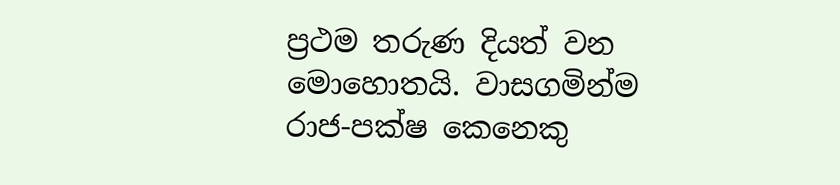ප්‍රථම තරුණ දියත් වන මොහොතයි. වාසගමින්ම රාජ-පක්ෂ කෙනෙකු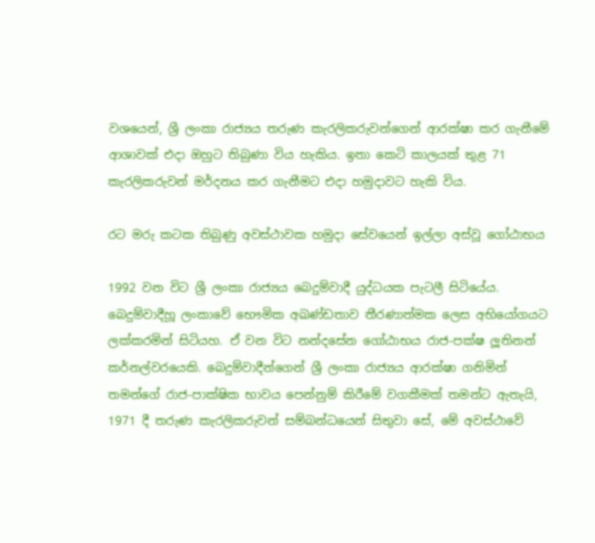වශයෙන්, ශ්‍රී ලංකා රාජ්‍යය තරුණ කැරලිකරුවන්ගෙන් ආරක්ෂා කර ගැනීමේ ආශාවක් එදා ඔහුට තිබුණා විය හැකිය. ඉතා කෙටි කාලයක් තුළ 71 කැරලිකරුවන් මර්දනය කර ගැනීමට එදා හමුදාවට හැකි විය.

රට මරු කටක තිබුණු අවස්ථාවක හමුදා සේවයෙන් ඉල්ලා අස්වූ ගෝඨාභය

1992 වන විට ශ්‍රී ලංකා රාජ්‍යය බෙදුම්වාදී යුද්ධයක පැටලී සිටියේය. බෙදුම්වාදීහූ ලංකාවේ භෞමික අඛණ්ඩතාව තීරණාත්මක ලෙස අභියෝගයට ලක්කරමින් සිටියහ. ඒ වන විට නන්දසේන ගෝඨාභය රාජ-පක්ෂ ලූතිනන් කර්නල්වරයෙකි. බෙදුම්වාදීන්ගෙන් ශ්‍රී ලංකා රාජ්‍යය ආරක්ෂා ගනිමින් තමන්ගේ රාජ-පාක්ෂික භාවය පෙන්නුම් කිරීමේ වගකීමක් තමන්ට ඇතැයි, 1971 දී තරුණ කැරලිකරුවන් සම්බන්ධයෙන් සිතුවා සේ, මේ අවස්ථාවේ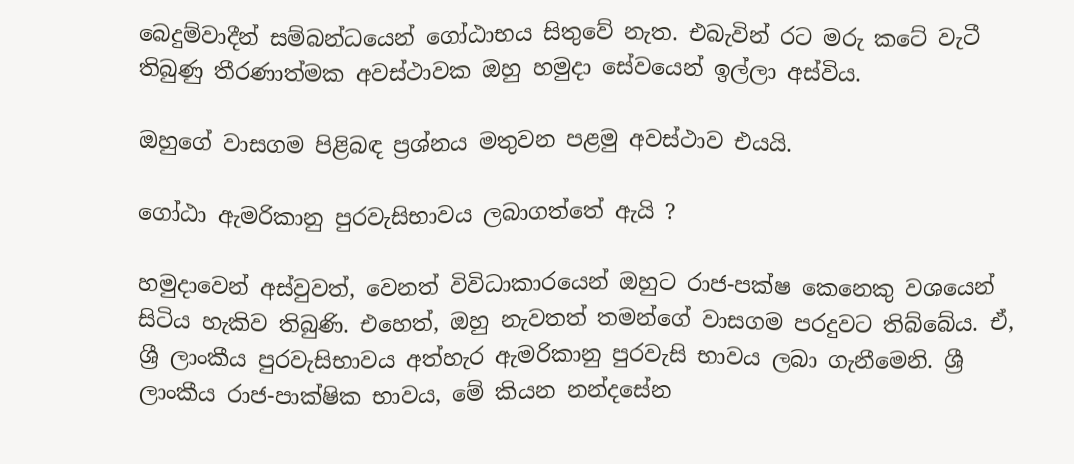බෙදුම්වාදීන් සම්බන්ධයෙන් ගෝඨාභය සිතුවේ නැත. එබැවින් රට මරු කටේ වැටී තිබුණු තීරණාත්මක අවස්ථාවක ඔහු හමුදා සේවයෙන් ඉල්ලා අස්විය.

ඔහුගේ වාසගම පිළිබඳ ප්‍රශ්නය මතුවන පළමු අවස්ථාව එයයි.

ගෝඨා ඇමරිකානු පුරවැසිභාවය ලබාගත්තේ ඇයි ?

හමුදාවෙන් අස්වුවත්, වෙනත් විවිධාකාරයෙන් ඔහුට රාජ-පක්ෂ කෙනෙකු වශයෙන් සිටිය හැකිව තිබුණි. එහෙත්, ඔහු නැවතත් තමන්ගේ වාසගම පරදුවට තිබ්බේය. ඒ, ශ්‍රී ලාංකීය පුරවැසිභාවය අත්හැර ඇමරිකානු පුරවැසි භාවය ලබා ගැනීමෙනි. ශ්‍රී ලාංකීය රාජ-පාක්ෂික භාවය, මේ කියන නන්දසේන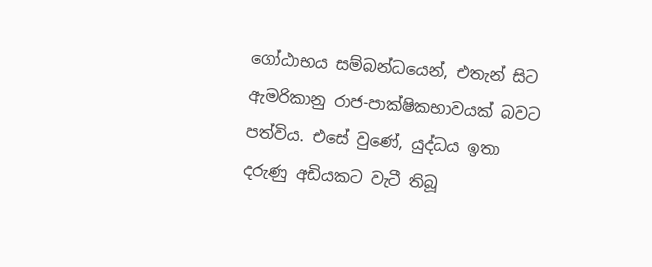ගෝඨාභය සම්බන්ධයෙන්, එතැන් සිට ඇමරිකානු රාජ-පාක්ෂිකභාවයක් බවට පත්විය. එසේ වුණේ, යුද්ධය ඉතා දරුණු අඩියකට වැටී තිබූ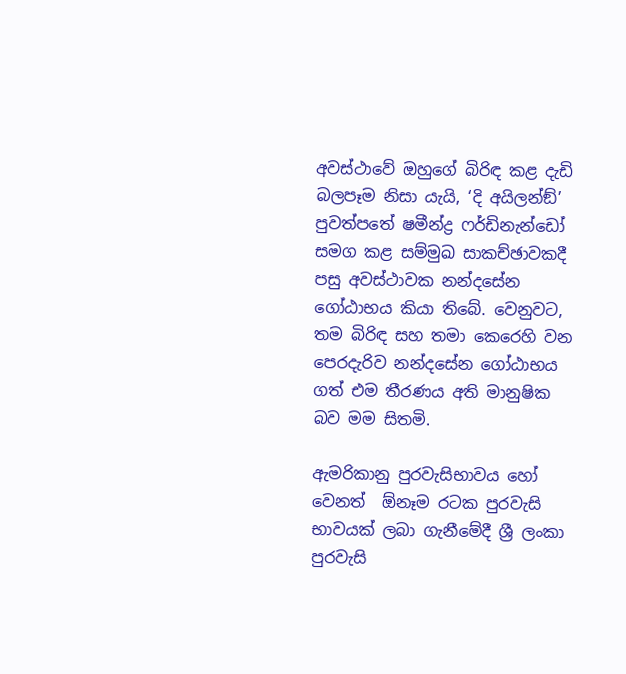අවස්ථාවේ ඔහුගේ බිරිඳ කළ දැඩි බලපෑම නිසා යැයි, ‘දි අයිලන්ඞ්’ පුවත්පතේ ෂමීන්ද්‍ර ෆර්ඩිනැන්ඩෝ සමග කළ සම්මුඛ සාකච්ඡාවකදී පසු අවස්ථාවක නන්දසේන ගෝඨාභය කියා තිබේ. වෙනුවට, තම බිරිඳ සහ තමා කෙරෙහි වන පෙරදැරිව නන්දසේන ගෝඨාභය ගත් එම තීරණය අති මානුෂික බව මම සිතමි.

ඇමරිකානු පුරවැසිභාවය හෝ වෙනත්  ඕනෑම රටක පුරවැසි භාවයක් ලබා ගැනීමේදී ශ්‍රී ලංකා පුරවැසි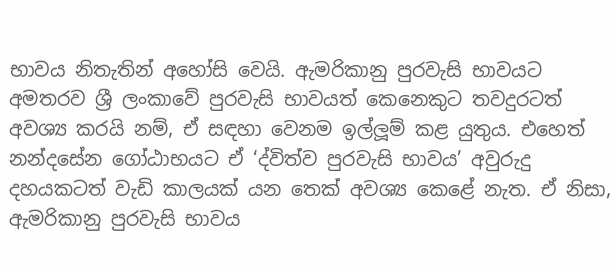භාවය නිතැතින් අහෝසි වෙයි. ඇමරිකානු පුරවැසි භාවයට අමතරව ශ්‍රී ලංකාවේ පුරවැසි භාවයත් කෙනෙකුට තවදුරටත් අවශ්‍ය කරයි නම්, ඒ සඳහා වෙනම ඉල්ලූම් කළ යුතුය. එහෙත් නන්දසේන ගෝඨාභයට ඒ ‘ද්විත්ව පුරවැසි භාවය’ අවුරුදු දහයකටත් වැඩි කාලයක් යන තෙක් අවශ්‍ය කෙළේ නැත. ඒ නිසා, ඇමරිකානු පුරවැසි භාවය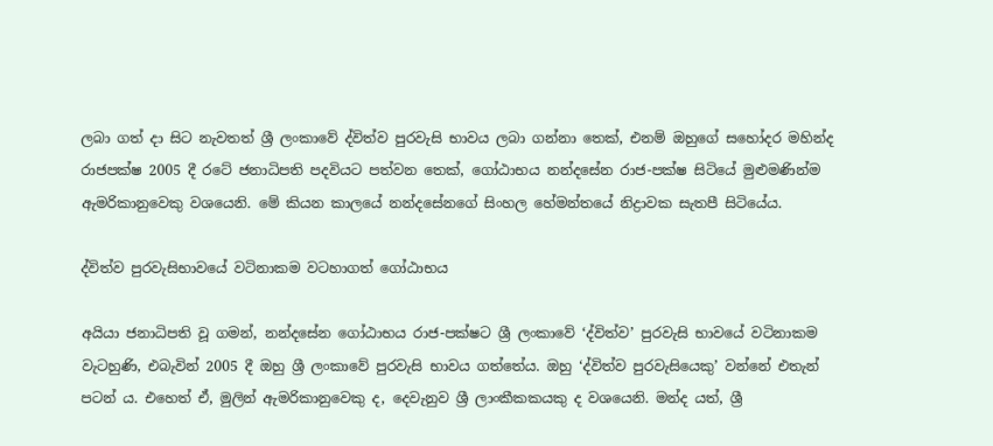ලබා ගත් දා සිට නැවතත් ශ්‍රී ලංකාවේ ද්විත්ව පුරවැසි භාවය ලබා ගන්නා තෙක්, එනම් ඔහුගේ සහෝදර මහින්ද රාජපක්ෂ 2005 දී රටේ ජනාධිපති පදවියට පත්වන තෙක්, ගෝඨාභය නන්දසේන රාජ-පක්ෂ සිටියේ මුළුමණින්ම ඇමරිකානුවෙකු වශයෙනි. මේ කියන කාලයේ නන්දසේනගේ සිංහල හේමන්තයේ නිද්‍රාවක සැතපී සිටියේය.

ද්විත්ව පුරවැසිභාවයේ වටිනාකම වටහාගත් ගෝඨාභය

අයියා ජනාධිපති වූ ගමන්, නන්දසේන ගෝඨාභය රාජ-පක්ෂට ශ්‍රී ලංකාවේ ‘ද්විත්ව’ පුරවැසි භාවයේ වටිනාකම වැටහුණි, එබැවින් 2005 දී ඔහු ශ්‍රී ලංකාවේ පුරවැසි භාවය ගත්තේය. ඔහු ‘ද්විත්ව පුරවැසියෙකු’ වන්නේ එතැන් පටන් ය. එහෙත් ඒ, මුලින් ඇමරිකානුවෙකු ද, දෙවැනුව ශ්‍රී ලාංකීකකයකු ද වශයෙනි. මන්ද යත්, ශ්‍රී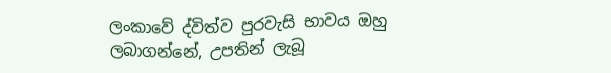ලංකාවේ ද්විත්ව පුරවැසි භාවය ඔහු ලබාගන්නේ, උපතින් ලැබූ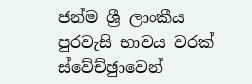ජන්ම ශ්‍රී ලාංකීය පුරවැසි භාවය වරක් ස්වේච්ඡුාවෙන්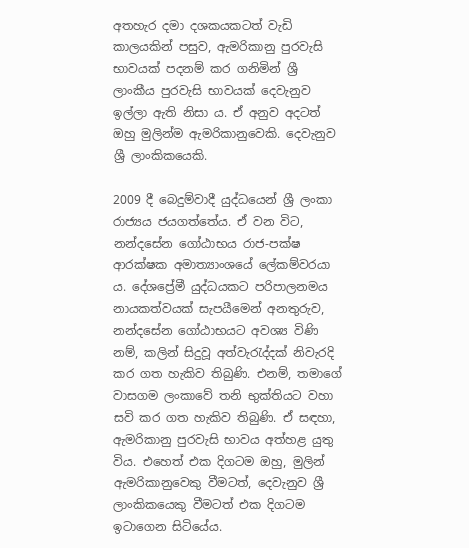අතහැර දමා දශකයකටත් වැඩි කාලයකින් පසුව, ඇමරිකානු පුරවැසි භාවයක් පදනම් කර ගනිමින් ශ්‍රී ලාංකීය පුරවැසි භාවයක් දෙවැනුව ඉල්ලා ඇති නිසා ය. ඒ අනුව අදටත් ඔහු මුලින්ම ඇමරිකානුවෙකි. දෙවැනුව ශ්‍රී ලාංකිකයෙකි.

2009 දී බෙදුම්වාදී යුද්ධයෙන් ශ්‍රී ලංකා රාජ්‍යය ජයගත්තේය. ඒ වන විට, නන්දසේන ගෝඨාභය රාජ-පක්ෂ ආරක්ෂක අමාත්‍යාංශයේ ලේකම්වරයා ය. දේශප්‍රේමී යුද්ධයකට පරිපාලනමය නායකත්වයක් සැපයීමෙන් අනතුරුව, නන්දසේන ගෝඨාභයට අවශ්‍ය විණි නම්, කලින් සිදුවූ අත්වැරැද්දක් නිවැරදි කර ගත හැකිව තිබුණි. එනම්, තමාගේ වාසගම ලංකාවේ තනි භුක්තියට වහා සවි කර ගත හැකිව තිබුණි. ඒ සඳහා, ඇමරිකානු පුරවැසි භාවය අත්හළ යුතු විය. එහෙත් එක දිගටම ඔහු, මුලින් ඇමරිකානුවෙකු වීමටත්, දෙවැනුව ශ්‍රී ලාංකිකයෙකු වීමටත් එක දිගටම ඉටාගෙන සිටියේය.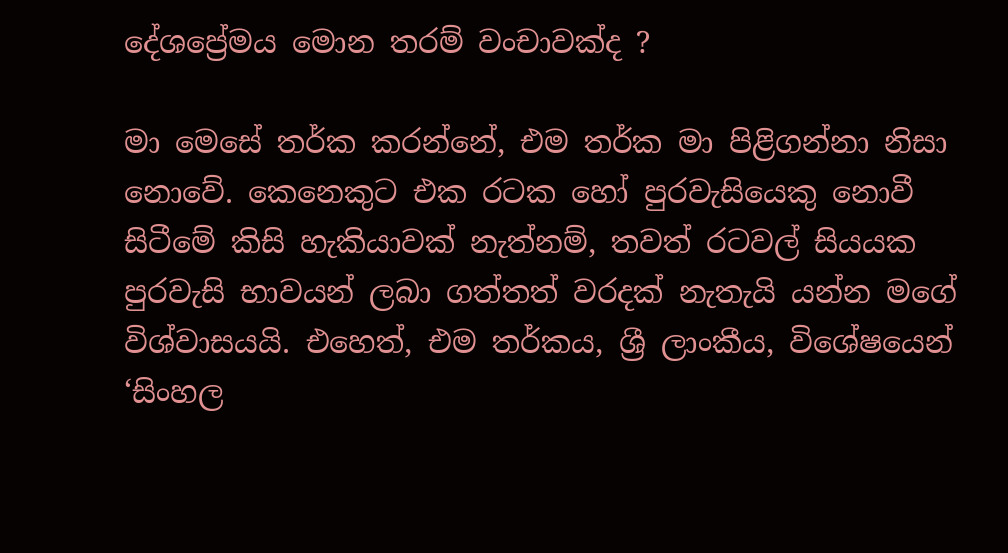දේශප්‍රේමය මොන තරම් වංචාවක්ද ?

මා මෙසේ තර්ක කරන්නේ, එම තර්ක මා පිළිගන්නා නිසා නොවේ. කෙනෙකුට එක රටක හෝ පුරවැසියෙකු නොවී සිටීමේ කිසි හැකියාවක් නැත්නම්, තවත් රටවල් සියයක පුරවැසි භාවයන් ලබා ගත්තත් වරදක් නැතැයි යන්න මගේ විශ්වාසයයි. එහෙත්, එම තර්කය, ශ්‍රී ලාංකීය, විශේෂයෙන් ‘සිංහල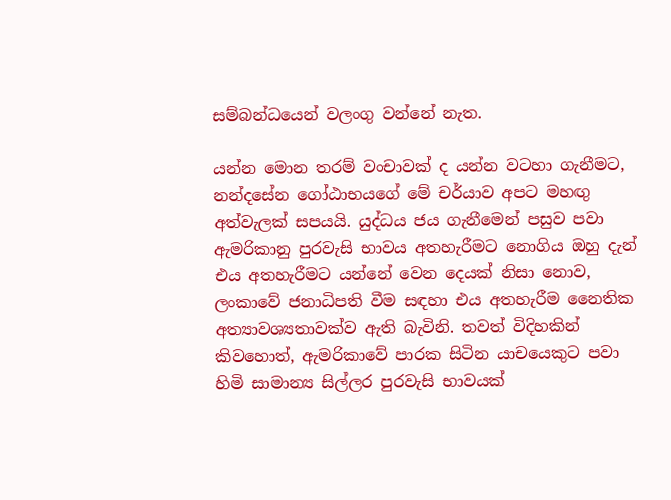සම්බන්ධයෙන් වලංගු වන්නේ නැත.

යන්න මොන තරම් වංචාවක් ද යන්න වටහා ගැනීමට, නන්දසේන ගෝඨාභයගේ මේ චර්යාව අපට මහඟු අත්වැලක් සපයයි. යුද්ධය ජය ගැනීමෙන් පසුව පවා ඇමරිකානු පුරවැසි භාවය අතහැරීමට නොගිය ඔහු දැන් එය අතහැරීමට යන්නේ වෙන දෙයක් නිසා නොව, ලංකාවේ ජනාධිපති වීම සඳහා එය අතහැරීම නෛතික අත්‍යාවශ්‍යතාවක්ව ඇති බැවිනි. තවත් විදිහකින් කිවහොත්, ඇමරිකාවේ පාරක සිටින යාචයෙකුට පවා හිමි සාමාන්‍ය සිල්ලර පුරවැසි භාවයක්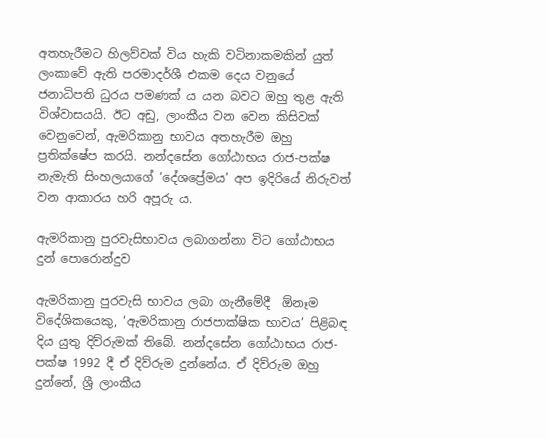අතහැරීමට හිලව්වක් විය හැකි වටිනාකමකින් යුත් ලංකාවේ ඇති පරමාදර්ශී එකම දෙය වනුයේ ජනාධිපති ධුරය පමණක් ය යන බවට ඔහු තුළ ඇති විශ්වාසයයි. ඊට අඩු, ලාංකීය වන වෙන කිසිවක් වෙනුවෙන්, ඇමරිකානු භාවය අතහැරීම ඔහු ප්‍රතික්ෂේප කරයි. නන්දසේන ගෝඨාභය රාජ-පක්ෂ නැමැති සිංහලයාගේ ‘දේශප්‍රේමය’ අප ඉදිරියේ නිරුවත් වන ආකාරය හරි අපූරු ය.

ඇමරිකානු පුරවැසිභාවය ලබාගන්නා විට ගෝඨාභය දුන් පොරොන්දුව

ඇමරිකානු පුරවැසි භාවය ලබා ගැනීමේදී  ඕනෑම විදේශිකයෙකු, ‘ඇමරිකානු රාජපාක්ෂික භාවය’ පිළිබඳ දිය යුතු දිව්රුමක් තිබේ. නන්දසේන ගෝඨාභය රාජ-පක්ෂ 1992 දී ඒ දිව්රුම දුන්නේය. ඒ දිව්රුම ඔහු දුන්නේ, ශ්‍රී ලාංකීය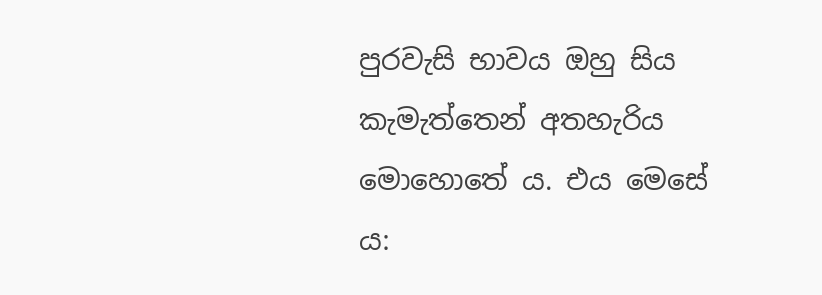පුරවැසි භාවය ඔහු සිය කැමැත්තෙන් අතහැරිය මොහොතේ ය. එය මෙසේ ය: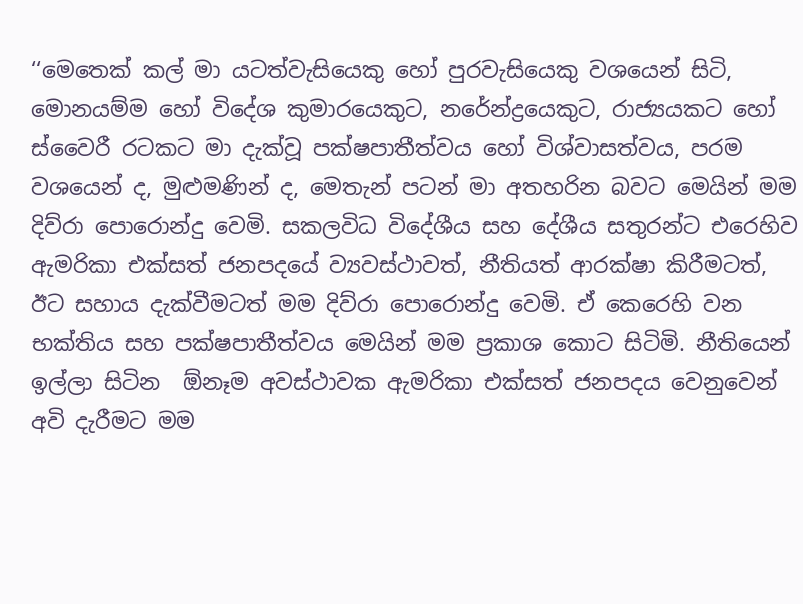‘‘මෙතෙක් කල් මා යටත්වැසියෙකු හෝ පුරවැසියෙකු වශයෙන් සිටි, මොනයම්ම හෝ විදේශ කුමාරයෙකුට, නරේන්ද්‍රයෙකුට, රාජ්‍යයකට හෝ ස්වෛරී රටකට මා දැක්වූ පක්ෂපාතීත්වය හෝ විශ්වාසත්වය, පරම වශයෙන් ද, මුළුමණින් ද, මෙතැන් පටන් මා අතහරින බවට මෙයින් මම දිව්රා පොරොන්දු වෙමි. සකලවිධ විදේශීය සහ දේශීය සතුරන්ට එරෙහිව ඇමරිකා එක්සත් ජනපදයේ ව්‍යවස්ථාවත්, නීතියත් ආරක්ෂා කිරීමටත්, ඊට සහාය දැක්වීමටත් මම දිව්රා පොරොන්දු වෙමි. ඒ කෙරෙහි වන භක්තිය සහ පක්ෂපාතීත්වය මෙයින් මම ප්‍රකාශ කොට සිටිමි. නීතියෙන් ඉල්ලා සිටින  ඕනෑම අවස්ථාවක ඇමරිකා එක්සත් ජනපදය වෙනුවෙන් අවි දැරීමට මම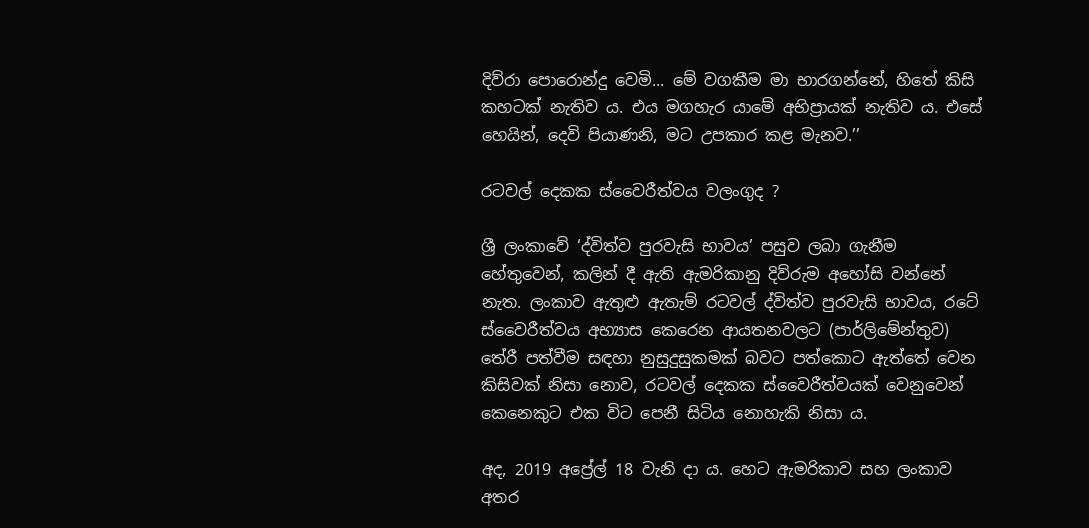දිව්රා පොරොන්දු වෙමි... මේ වගකීම මා භාරගන්නේ, හිතේ කිසි කහටක් නැතිව ය. එය මගහැර යාමේ අභිප්‍රායක් නැතිව ය. එසේ හෙයින්, දෙවි පියාණනි, මට උපකාර කළ මැනව.’’

රටවල් දෙකක ස්වෛරීත්වය වලංගුද ?

ශ්‍රී ලංකාවේ ‘ද්විත්ව පුරවැසි භාවය’ පසුව ලබා ගැනීම හේතුවෙන්, කලින් දී ඇති ඇමරිකානු දිව්රුම අහෝසි වන්නේ නැත. ලංකාව ඇතුළු ඇතැම් රටවල් ද්විත්ව පුරවැසි භාවය, රටේ ස්වෛරීත්වය අභ්‍යාස කෙරෙන ආයතනවලට (පාර්ලිමේන්තුව) තේරී පත්වීම සඳහා නුසුදුසුකමක් බවට පත්කොට ඇත්තේ වෙන කිසිවක් නිසා නොව, රටවල් දෙකක ස්වෛරීත්වයක් වෙනුවෙන් කෙනෙකුට එක විට පෙනී සිටිය නොහැකි නිසා ය.

අද, 2019 අප්‍රේල් 18 වැනි දා ය. හෙට ඇමරිකාව සහ ලංකාව අතර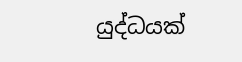යුද්ධයක්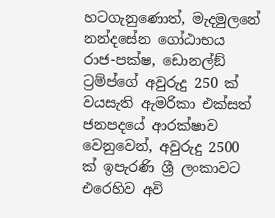හටගැනුණොත්, මැදමුලනේ නන්දසේන ගෝඨාභය රාජ-පක්ෂ, ඩොනල්ඞ් ට්‍රම්ප්ගේ අවුරුදු 250 ක් වයසැති ඇමරිකා එක්සත් ජනපදයේ ආරක්ෂාව වෙනුවෙන්, අවුරුදු 2500 ක් ඉපැරණි ශ්‍රී ලංකාවට එරෙහිව අවි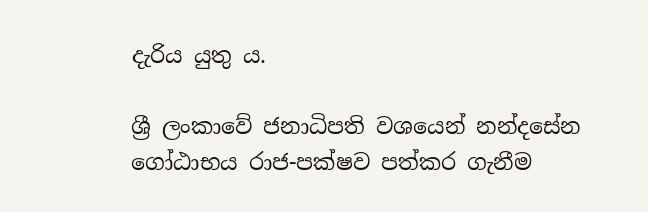දැරිය යුතු ය.

ශ්‍රී ලංකාවේ ජනාධිපති වශයෙන් නන්දසේන ගෝඨාභය රාජ-පක්ෂව පත්කර ගැනීම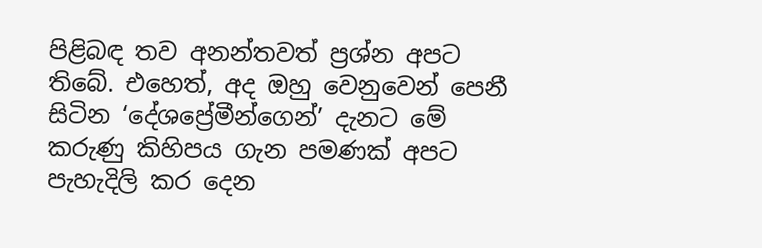පිළිබඳ තව අනන්තවත් ප්‍රශ්න අපට තිබේ. එහෙත්, අද ඔහු වෙනුවෙන් පෙනී සිටින ‘දේශප්‍රේමීන්ගෙන්’ දැනට මේ කරුණු කිහිපය ගැන පමණක් අපට පැහැදිලි කර දෙන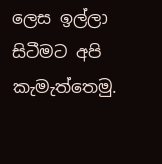ලෙස ඉල්ලා සිටීමට අපි කැමැත්තෙමු.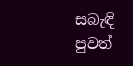සබැඳි පුවත්